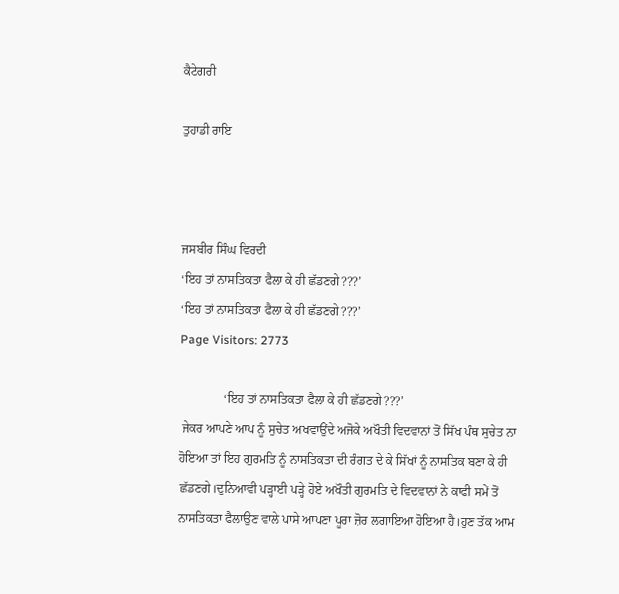ਕੈਟੇਗਰੀ

ਤੁਹਾਡੀ ਰਾਇ



ਜਸਬੀਰ ਸਿੰਘ ਵਿਰਦੀ
‘ਇਹ ਤਾਂ ਨਾਸਤਿਕਤਾ ਫੈਲਾ ਕੇ ਹੀ ਛੱਡਣਗੇ???’
‘ਇਹ ਤਾਂ ਨਾਸਤਿਕਤਾ ਫੈਲਾ ਕੇ ਹੀ ਛੱਡਣਗੇ???’
Page Visitors: 2773

              ‘ਇਹ ਤਾਂ ਨਾਸਤਿਕਤਾ ਫੈਲਾ ਕੇ ਹੀ ਛੱਡਣਗੇ???’
 ਜੇਕਰ ਆਪਣੇ ਆਪ ਨੂੰ ਸੁਚੇਤ ਅਖਵਾਉਂਦੇ ਅਜੋਕੇ ਅਖੌਤੀ ਵਿਦਵਾਨਾਂ ਤੋਂ ਸਿੱਖ ਪੰਥ ਸੁਚੇਤ ਨਾ ਹੋਇਆ ਤਾਂ ਇਹ ਗੁਰਮਤਿ ਨੂੰ ਨਾਸਤਿਕਤਾ ਦੀ ਰੰਗਤ ਦੇ ਕੇ ਸਿੱਖਾਂ ਨੂੰ ਨਾਸਤਿਕ ਬਣਾ ਕੇ ਹੀ ਛੱਡਣਗੇ।ਦੁਨਿਆਵੀ ਪੜ੍ਹਾਈ ਪੜ੍ਹੇ ਹੋਏ ਅਖੌਤੀ ਗੁਰਮਤਿ ਦੇ ਵਿਦਵਾਨਾਂ ਨੇ ਕਾਫੀ ਸਮੇਂ ਤੋਂ ਨਾਸਤਿਕਤਾ ਫੈਲਾਉਣ ਵਾਲੇ ਪਾਸੇ ਆਪਣਾ ਪੂਰਾ ਜ਼ੋਰ ਲਗਾਇਆ ਹੋਇਆ ਹੈ।ਹੁਣ ਤੱਕ ਆਮ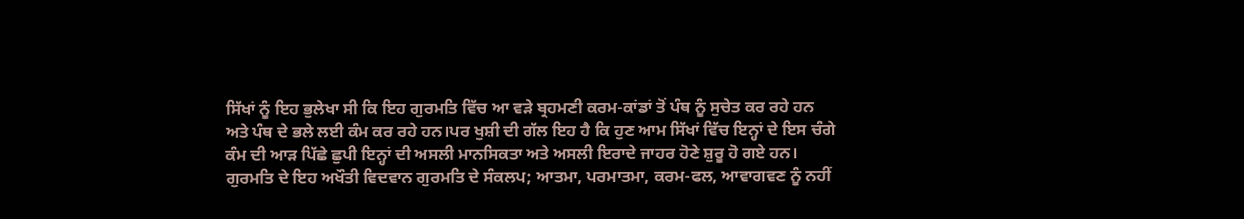ਸਿੱਖਾਂ ਨੂੰ ਇਹ ਭੁਲੇਖਾ ਸੀ ਕਿ ਇਹ ਗੁਰਮਤਿ ਵਿੱਚ ਆ ਵੜੇ ਬ੍ਰਹਮਣੀ ਕਰਮ-ਕਾਂਡਾਂ ਤੋਂ ਪੰਥ ਨੂੰ ਸੁਚੇਤ ਕਰ ਰਹੇ ਹਨ ਅਤੇ ਪੰਥ ਦੇ ਭਲੇ ਲਈ ਕੰਮ ਕਰ ਰਹੇ ਹਨ।ਪਰ ਖੁਸ਼ੀ ਦੀ ਗੱਲ ਇਹ ਹੈ ਕਿ ਹੁਣ ਆਮ ਸਿੱਖਾਂ ਵਿੱਚ ਇਨ੍ਹਾਂ ਦੇ ਇਸ ਚੰਗੇ ਕੰਮ ਦੀ ਆੜ ਪਿੱਛੇ ਛੁਪੀ ਇਨ੍ਹਾਂ ਦੀ ਅਸਲੀ ਮਾਨਸਿਕਤਾ ਅਤੇ ਅਸਲੀ ਇਰਾਦੇ ਜਾਹਰ ਹੋਣੇ ਸ਼ੁਰੂ ਹੋ ਗਏ ਹਨ।
ਗੁਰਮਤਿ ਦੇ ਇਹ ਅਖੌਤੀ ਵਿਦਵਾਨ ਗੁਰਮਤਿ ਦੇ ਸੰਕਲਪ; ਆਤਮਾ, ਪਰਮਾਤਮਾ, ਕਰਮ-ਫਲ, ਆਵਾਗਵਣ ਨੂੰ ਨਹੀਂ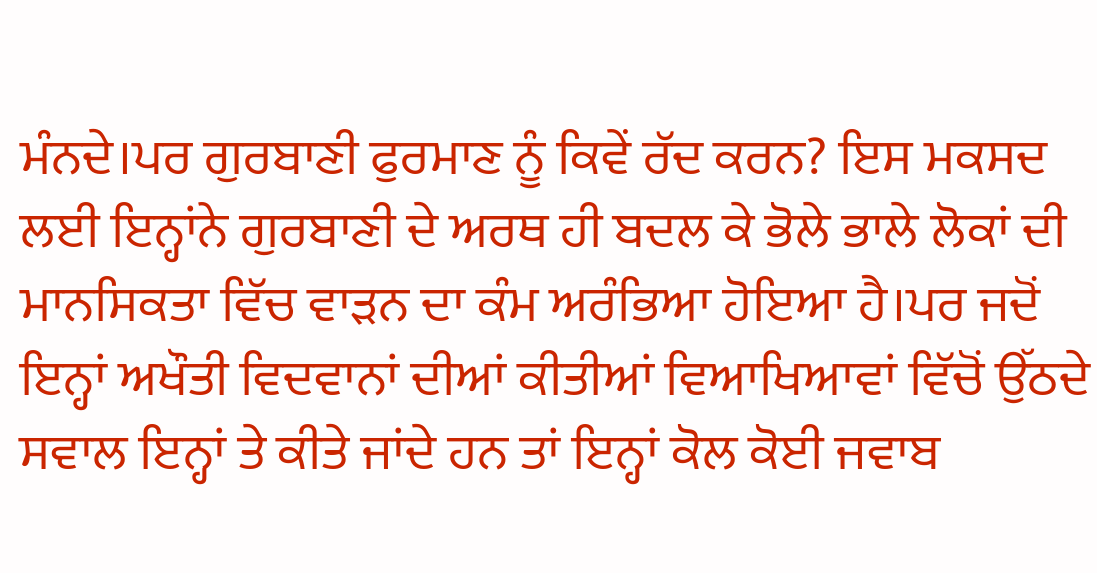ਮੰਨਦੇ।ਪਰ ਗੁਰਬਾਣੀ ਫੁਰਮਾਣ ਨੂੰ ਕਿਵੇਂ ਰੱਦ ਕਰਨ? ਇਸ ਮਕਸਦ ਲਈ ਇਨ੍ਹਾਂਨੇ ਗੁਰਬਾਣੀ ਦੇ ਅਰਥ ਹੀ ਬਦਲ ਕੇ ਭੋਲੇ ਭਾਲੇ ਲੋਕਾਂ ਦੀ ਮਾਨਸਿਕਤਾ ਵਿੱਚ ਵਾੜਨ ਦਾ ਕੰਮ ਅਰੰਭਿਆ ਹੋਇਆ ਹੈ।ਪਰ ਜਦੋਂ ਇਨ੍ਹਾਂ ਅਖੌਤੀ ਵਿਦਵਾਨਾਂ ਦੀਆਂ ਕੀਤੀਆਂ ਵਿਆਖਿਆਵਾਂ ਵਿੱਚੋਂ ਉੱਠਦੇ ਸਵਾਲ ਇਨ੍ਹਾਂ ਤੇ ਕੀਤੇ ਜਾਂਦੇ ਹਨ ਤਾਂ ਇਨ੍ਹਾਂ ਕੋਲ ਕੋਈ ਜਵਾਬ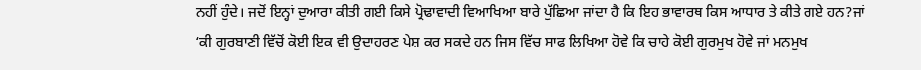ਨਹੀਂ ਹੁੰਦੇ। ਜਦੋਂ ਇਨ੍ਹਾਂ ਦੁਆਰਾ ਕੀਤੀ ਗਈ ਕਿਸੇ ਪ੍ਰੋਢਾਵਾਦੀ ਵਿਆਖਿਆ ਬਾਰੇ ਪੁੱਛਿਆ ਜਾਂਦਾ ਹੈ ਕਿ ਇਹ ਭਾਵਾਰਥ ਕਿਸ ਆਧਾਰ ਤੇ ਕੀਤੇ ਗਏ ਹਨ?ਜਾਂ ‘ਕੀ ਗੁਰਬਾਣੀ ਵਿੱਚੋਂ ਕੋਈ ਇਕ ਵੀ ਉਦਾਹਰਣ ਪੇਸ਼ ਕਰ ਸਕਦੇ ਹਨ ਜਿਸ ਵਿੱਚ ਸਾਫ ਲਿਖਿਆ ਹੋਵੇ ਕਿ ਚਾਹੇ ਕੋਈ ਗੁਰਮੁਖ ਹੋਵੇ ਜਾਂ ਮਨਮੁਖ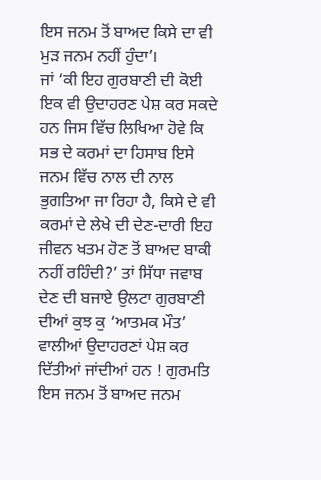ਇਸ ਜਨਮ ਤੋਂ ਬਾਅਦ ਕਿਸੇ ਦਾ ਵੀ ਮੁੜ ਜਨਮ ਨਹੀਂ ਹੁੰਦਾ’।
ਜਾਂ ‘ਕੀ ਇਹ ਗੁਰਬਾਣੀ ਦੀ ਕੋਈ ਇਕ ਵੀ ਉਦਾਹਰਣ ਪੇਸ਼ ਕਰ ਸਕਦੇ ਹਨ ਜਿਸ ਵਿੱਚ ਲਿਖਿਆ ਹੋਵੇ ਕਿ ਸਭ ਦੇ ਕਰਮਾਂ ਦਾ ਹਿਸਾਬ ਇਸੇ ਜਨਮ ਵਿੱਚ ਨਾਲ ਦੀ ਨਾਲ ਭੁਗਤਿਆ ਜਾ ਰਿਹਾ ਹੈ, ਕਿਸੇ ਦੇ ਵੀ ਕਰਮਾਂ ਦੇ ਲੇਖੇ ਦੀ ਦੇਣ-ਦਾਰੀ ਇਹ ਜੀਵਨ ਖਤਮ ਹੋਣ ਤੋਂ ਬਾਅਦ ਬਾਕੀ ਨਹੀਂ ਰਹਿੰਦੀ?’ ਤਾਂ ਸਿੱਧਾ ਜਵਾਬ ਦੇਣ ਦੀ ਬਜਾਏ ਉਲਟਾ ਗੁਰਬਾਣੀ ਦੀਆਂ ਕੁਝ ਕੁ ‘ਆਤਮਕ ਮੌਤ’ ਵਾਲੀਆਂ ਉਦਾਹਰਣਾਂ ਪੇਸ਼ ਕਰ ਦਿੱਤੀਆਂ ਜਾਂਦੀਆਂ ਹਨ ! ਗੁਰਮਤਿ ਇਸ ਜਨਮ ਤੋਂ ਬਾਅਦ ਜਨਮ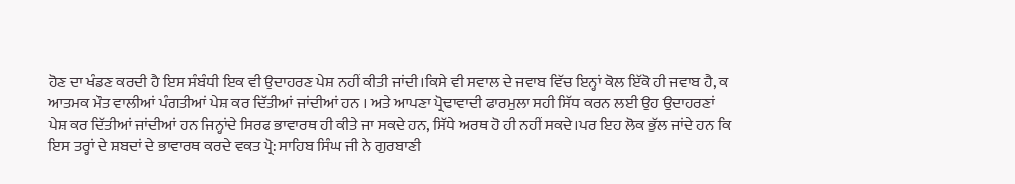ਹੋਣ ਦਾ ਖੰਡਣ ਕਰਦੀ ਹੈ ਇਸ ਸੰਬੰਧੀ ਇਕ ਵੀ ਉਦਾਹਰਣ ਪੇਸ਼ ਨਹੀਂ ਕੀਤੀ ਜਾਂਦੀ।ਕਿਸੇ ਵੀ ਸਵਾਲ ਦੇ ਜਵਾਬ ਵਿੱਚ ਇਨ੍ਹਾਂ ਕੋਲ ਇੱਕੋ ਹੀ ਜਵਾਬ ਹੈ, ਕ ਆਤਮਕ ਮੌਤ ਵਾਲੀਆਂ ਪੰਗਤੀਆਂ ਪੇਸ਼ ਕਰ ਦਿੱਤੀਆਂ ਜਾਂਦੀਆਂ ਹਨ । ਅਤੇ ਆਪਣਾ ਪ੍ਰੋਢਾਵਾਦੀ ਫਾਰਮੁਲਾ ਸਹੀ ਸਿੱਧ ਕਰਨ ਲਈ ਉਹ ਉਦਾਹਰਣਾਂ ਪੇਸ਼ ਕਰ ਦਿੱਤੀਆਂ ਜਾਂਦੀਆਂ ਹਨ ਜਿਨ੍ਹਾਂਦੇ ਸਿਰਫ ਭਾਵਾਰਥ ਹੀ ਕੀਤੇ ਜਾ ਸਕਦੇ ਹਨ, ਸਿੱਧੇ ਅਰਥ ਹੋ ਹੀ ਨਹੀਂ ਸਕਦੇ।ਪਰ ਇਹ ਲੋਕ ਭੁੱਲ ਜਾਂਦੇ ਹਨ ਕਿ ਇਸ ਤਰ੍ਹਾਂ ਦੇ ਸ਼ਬਦਾਂ ਦੇ ਭਾਵਾਰਥ ਕਰਦੇ ਵਕਤ ਪ੍ਰੋ: ਸਾਹਿਬ ਸਿੰਘ ਜੀ ਨੇ ਗੁਰਬਾਣੀ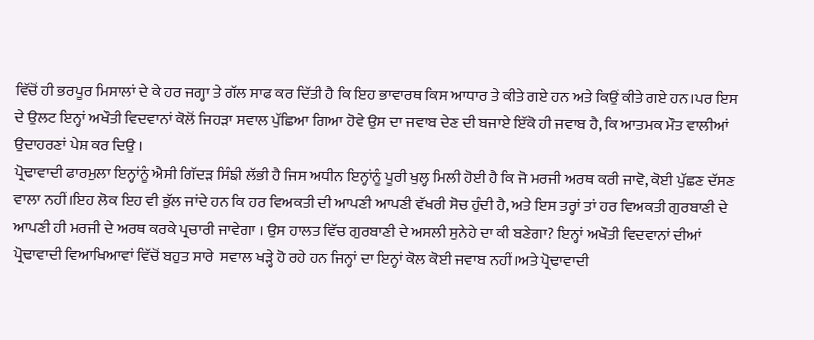ਵਿੱਚੋਂ ਹੀ ਭਰਪੂਰ ਮਿਸਾਲਾਂ ਦੇ ਕੇ ਹਰ ਜਗ੍ਹਾ ਤੇ ਗੱਲ ਸਾਫ ਕਰ ਦਿੱਤੀ ਹੈ ਕਿ ਇਹ ਭਾਵਾਰਥ ਕਿਸ ਆਧਾਰ ਤੇ ਕੀਤੇ ਗਏ ਹਨ ਅਤੇ ਕਿਉਂ ਕੀਤੇ ਗਏ ਹਨ।ਪਰ ਇਸ ਦੇ ਉਲਟ ਇਨ੍ਹਾਂ ਅਖੌਤੀ ਵਿਦਵਾਨਾਂ ਕੋਲੋਂ ਜਿਹੜਾ ਸਵਾਲ ਪੁੱਛਿਆ ਗਿਆ ਹੋਵੇ ਉਸ ਦਾ ਜਵਾਬ ਦੇਣ ਦੀ ਬਜਾਏ ਇੱਕੋ ਹੀ ਜਵਾਬ ਹੈ, ਕਿ ਆਤਮਕ ਮੌਤ ਵਾਲੀਆਂ ਉਦਾਹਰਣਾਂ ਪੇਸ਼ ਕਰ ਦਿਉ ।
ਪ੍ਰੋਢਾਵਾਦੀ ਫਾਰਮੁਲਾ ਇਨ੍ਹਾਂਨੂੰ ਐਸੀ ਗਿੱਦੜ ਸਿੰਙੀ ਲੱਭੀ ਹੈ ਜਿਸ ਅਧੀਨ ਇਨ੍ਹਾਂਨੂੰ ਪੂਰੀ ਖੁਲ੍ਹ ਮਿਲੀ ਹੋਈ ਹੈ ਕਿ ਜੋ ਮਰਜੀ ਅਰਥ ਕਰੀ ਜਾਵੋ, ਕੋਈ ਪੁੱਛਣ ਦੱਸਣ ਵਾਲਾ ਨਹੀਂ।ਇਹ ਲੋਕ ਇਹ ਵੀ ਭੁੱਲ ਜਾਂਦੇ ਹਨ ਕਿ ਹਰ ਵਿਅਕਤੀ ਦੀ ਆਪਣੀ ਆਪਣੀ ਵੱਖਰੀ ਸੋਚ ਹੁੰਦੀ ਹੈ, ਅਤੇ ਇਸ ਤਰ੍ਹਾਂ ਤਾਂ ਹਰ ਵਿਅਕਤੀ ਗੁਰਬਾਣੀ ਦੇ ਆਪਣੀ ਹੀ ਮਰਜੀ ਦੇ ਅਰਥ ਕਰਕੇ ਪ੍ਰਚਾਰੀ ਜਾਵੇਗਾ । ਉਸ ਹਾਲਤ ਵਿੱਚ ਗੁਰਬਾਣੀ ਦੇ ਅਸਲੀ ਸੁਨੇਹੇ ਦਾ ਕੀ ਬਣੇਗਾ? ਇਨ੍ਹਾਂ ਅਖੌਤੀ ਵਿਦਵਾਨਾਂ ਦੀਆਂ ਪ੍ਰੋਢਾਵਾਦੀ ਵਿਆਖਿਆਵਾਂ ਵਿੱਚੋਂ ਬਹੁਤ ਸਾਰੇ  ਸਵਾਲ ਖੜ੍ਹੇ ਹੋ ਰਹੇ ਹਨ ਜਿਨ੍ਹਾਂ ਦਾ ਇਨ੍ਹਾਂ ਕੋਲ ਕੋਈ ਜਵਾਬ ਨਹੀਂ।ਅਤੇ ਪ੍ਰੋਢਾਵਾਦੀ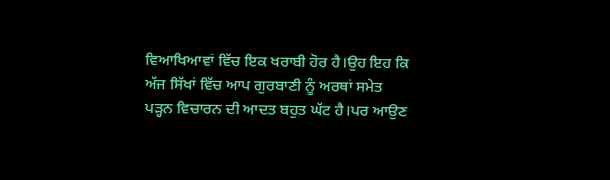ਵਿਆਖਿਆਵਾਂ ਵਿੱਚ ਇਕ ਖਰਾਬੀ ਹੋਰ ਹੈ।ਉਹ ਇਹ ਕਿ ਅੱਜ ਸਿੱਖਾਂ ਵਿੱਚ ਆਪ ਗੁਰਬਾਣੀ ਨੂੰ ਅਰਥਾਂ ਸਮੇਤ ਪੜ੍ਹਨ ਵਿਚਾਰਨ ਦੀ ਆਦਤ ਬਹੁਤ ਘੱਟ ਹੈ।ਪਰ ਆਉਣ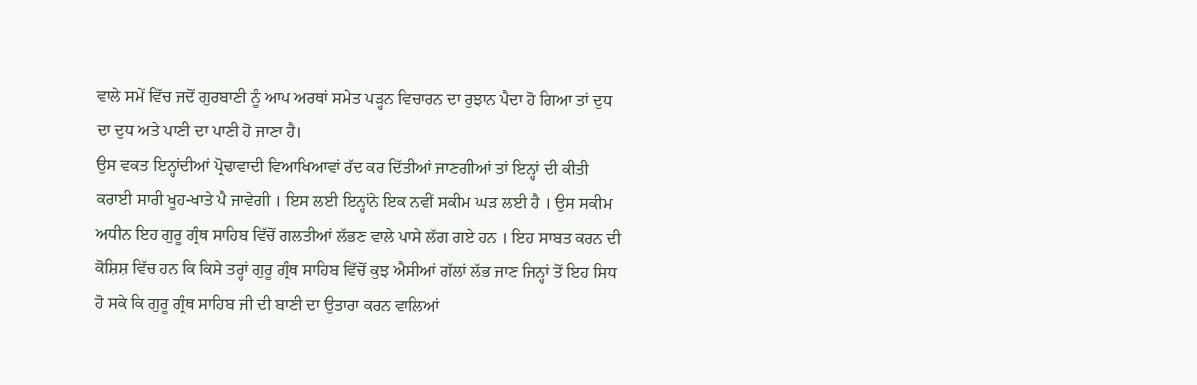ਵਾਲੇ ਸਮੇਂ ਵਿੱਚ ਜਦੋਂ ਗੁਰਬਾਣੀ ਨੂੰ ਆਪ ਅਰਥਾਂ ਸਮੇਤ ਪੜ੍ਹਨ ਵਿਚਾਰਨ ਦਾ ਰੁਝਾਨ ਪੈਦਾ ਹੋ ਗਿਆ ਤਾਂ ਦੁਧ ਦਾ ਦੁਧ ਅਤੇ ਪਾਣੀ ਦਾ ਪਾਣੀ ਹੋ ਜਾਣਾ ਹੈ।
ਉਸ ਵਕਤ ਇਨ੍ਹਾਂਦੀਆਂ ਪ੍ਰੋਢਾਵਾਦੀ ਵਿਆਖਿਆਵਾਂ ਰੱਦ ਕਰ ਦਿੱਤੀਆਂ ਜਾਣਗੀਆਂ ਤਾਂ ਇਨ੍ਹਾਂ ਦੀ ਕੀਤੀ ਕਰਾਈ ਸਾਰੀ ਖੂਹ-ਖਾਤੇ ਪੈ ਜਾਵੇਗੀ । ਇਸ ਲਈ ਇਨ੍ਹਾਂਨੇ ਇਕ ਨਵੀਂ ਸਕੀਮ ਘੜ ਲਈ ਹੈ । ਉਸ ਸਕੀਮ ਅਧੀਨ ਇਹ ਗੁਰੂ ਗ੍ਰੰਥ ਸਾਹਿਬ ਵਿੱਚੋਂ ਗਲਤੀਆਂ ਲੱਭਣ ਵਾਲੇ ਪਾਸੇ ਲੱਗ ਗਏ ਹਨ । ਇਹ ਸਾਬਤ ਕਰਨ ਦੀ ਕੋਸ਼ਿਸ਼ ਵਿੱਚ ਹਨ ਕਿ ਕਿਸੇ ਤਰ੍ਹਾਂ ਗੁਰੂ ਗ੍ਰੰਥ ਸਾਹਿਬ ਵਿੱਚੋਂ ਕੁਝ ਐਸੀਆਂ ਗੱਲਾਂ ਲੱਭ ਜਾਣ ਜਿਨ੍ਹਾਂ ਤੋਂ ਇਹ ਸਿਧ ਹੋ ਸਕੇ ਕਿ ਗੁਰੂ ਗ੍ਰੰਥ ਸਾਹਿਬ ਜੀ ਦੀ ਬਾਣੀ ਦਾ ਉਤਾਰਾ ਕਰਨ ਵਾਲਿਆਂ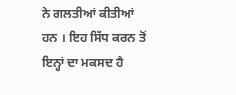ਨੇ ਗਲਤੀਆਂ ਕੀਤੀਆਂ ਹਨ । ਇਹ ਸਿੱਧ ਕਰਨ ਤੋਂ ਇਨ੍ਹਾਂ ਦਾ ਮਕਸਦ ਹੈ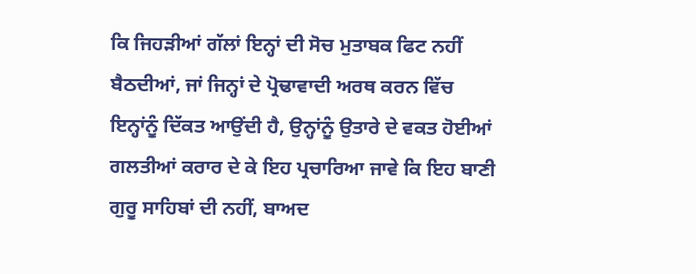ਕਿ ਜਿਹੜੀਆਂ ਗੱਲਾਂ ਇਨ੍ਹਾਂ ਦੀ ਸੋਚ ਮੁਤਾਬਕ ਫਿਟ ਨਹੀਂ ਬੈਠਦੀਆਂ, ਜਾਂ ਜਿਨ੍ਹਾਂ ਦੇ ਪ੍ਰੋਢਾਵਾਦੀ ਅਰਥ ਕਰਨ ਵਿੱਚ ਇਨ੍ਹਾਂਨੂੰ ਦਿੱਕਤ ਆਉਂਦੀ ਹੈ, ਉਨ੍ਹਾਂਨੂੰ ਉਤਾਰੇ ਦੇ ਵਕਤ ਹੋਈਆਂ ਗਲਤੀਆਂ ਕਰਾਰ ਦੇ ਕੇ ਇਹ ਪ੍ਰਚਾਰਿਆ ਜਾਵੇ ਕਿ ਇਹ ਬਾਣੀ ਗੁਰੂ ਸਾਹਿਬਾਂ ਦੀ ਨਹੀਂ, ਬਾਅਦ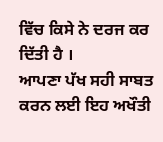ਵਿੱਚ ਕਿਸੇ ਨੇ ਦਰਜ ਕਰ ਦਿੱਤੀ ਹੈ ।
ਆਪਣਾ ਪੱਖ ਸਹੀ ਸਾਬਤ ਕਰਨ ਲਈ ਇਹ ਅਖੌਤੀ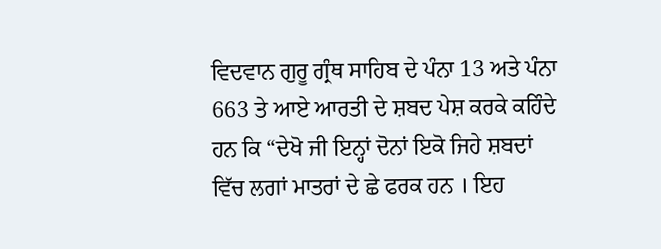ਵਿਦਵਾਨ ਗੁਰੂ ਗ੍ਰੰਥ ਸਾਹਿਬ ਦੇ ਪੰਨਾ 13 ਅਤੇ ਪੰਨਾ 663 ਤੇ ਆਏ ਆਰਤੀ ਦੇ ਸ਼ਬਦ ਪੇਸ਼ ਕਰਕੇ ਕਹਿੰਦੇ ਹਨ ਕਿ “ਦੇਖੋ ਜੀ ਇਨ੍ਹਾਂ ਦੋਨਾਂ ਇਕੋ ਜਿਹੇ ਸ਼ਬਦਾਂ ਵਿੱਚ ਲਗਾਂ ਮਾਤਰਾਂ ਦੇ ਛੇ ਫਰਕ ਹਨ । ਇਹ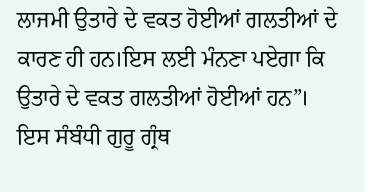ਲਾਜਮੀ ਉਤਾਰੇ ਦੇ ਵਕਤ ਹੋਈਆਂ ਗਲਤੀਆਂ ਦੇ ਕਾਰਣ ਹੀ ਹਨ।ਇਸ ਲਈ ਮੰਨਣਾ ਪਏਗਾ ਕਿ ਉਤਾਰੇ ਦੇ ਵਕਤ ਗਲਤੀਆਂ ਹੋਈਆਂ ਹਨ”।
ਇਸ ਸੰਬੰਧੀ ਗੁਰੂ ਗ੍ਰੰਥ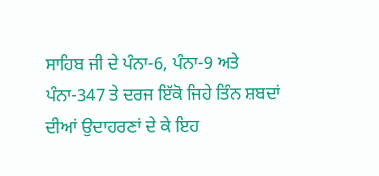ਸਾਹਿਬ ਜੀ ਦੇ ਪੰਨਾ-6, ਪੰਨਾ-9 ਅਤੇ ਪੰਨਾ-347 ਤੇ ਦਰਜ ਇੱਕੋ ਜਿਹੇ ਤਿੰਨ ਸ਼ਬਦਾਂ ਦੀਆਂ ਉਦਾਹਰਣਾਂ ਦੇ ਕੇ ਇਹ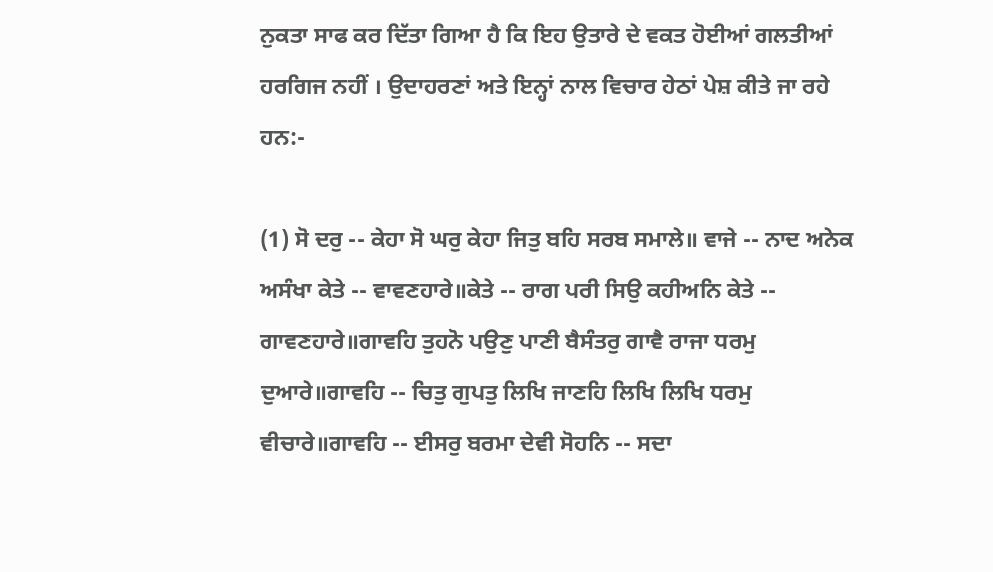ਨੁਕਤਾ ਸਾਫ ਕਰ ਦਿੱਤਾ ਗਿਆ ਹੈ ਕਿ ਇਹ ਉਤਾਰੇ ਦੇ ਵਕਤ ਹੋਈਆਂ ਗਲਤੀਆਂ ਹਰਗਿਜ ਨਹੀਂ । ਉਦਾਹਰਣਾਂ ਅਤੇ ਇਨ੍ਹਾਂ ਨਾਲ ਵਿਚਾਰ ਹੇਠਾਂ ਪੇਸ਼ ਕੀਤੇ ਜਾ ਰਹੇ ਹਨ:-

(1) ਸੋ ਦਰੁ -- ਕੇਹਾ ਸੋ ਘਰੁ ਕੇਹਾ ਜਿਤੁ ਬਹਿ ਸਰਬ ਸਮਾਲੇ॥ ਵਾਜੇ -- ਨਾਦ ਅਨੇਕ ਅਸੰਖਾ ਕੇਤੇ -- ਵਾਵਣਹਾਰੇ॥ਕੇਤੇ -- ਰਾਗ ਪਰੀ ਸਿਉ ਕਹੀਅਨਿ ਕੇਤੇ -- ਗਾਵਣਹਾਰੇ॥ਗਾਵਹਿ ਤੁਹਨੋ ਪਉਣੁ ਪਾਣੀ ਬੈਸੰਤਰੁ ਗਾਵੈ ਰਾਜਾ ਧਰਮੁ ਦੁਆਰੇ॥ਗਾਵਹਿ -- ਚਿਤੁ ਗੁਪਤੁ ਲਿਖਿ ਜਾਣਹਿ ਲਿਖਿ ਲਿਖਿ ਧਰਮੁ ਵੀਚਾਰੇ॥ਗਾਵਹਿ -- ਈਸਰੁ ਬਰਮਾ ਦੇਵੀ ਸੋਹਨਿ -- ਸਦਾ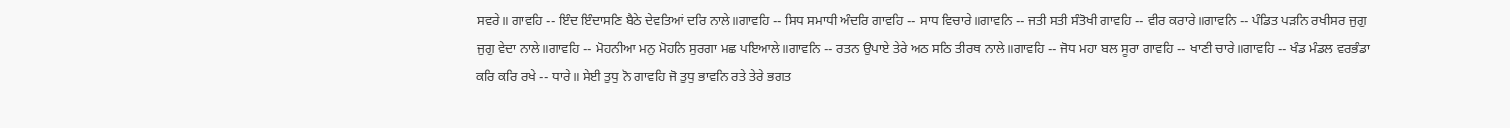ਸਵਰੇ॥ ਗਾਵਹਿ -- ਇੰਦ ਇੰਦਾਸਣਿ ਬੈਠੇ ਦੇਵਤਿਆਂ ਦਰਿ ਨਾਲੇ॥ਗਾਵਹਿ -- ਸਿਧ ਸਮਾਧੀ ਅੰਦਰਿ ਗਾਵਹਿ -- ਸਾਧ ਵਿਚਾਰੇ॥ਗਾਵਨਿ -- ਜਤੀ ਸਤੀ ਸੰਤੋਖੀ ਗਾਵਹਿ -- ਵੀਰ ਕਰਾਰੇ॥ਗਾਵਨਿ -- ਪੰਡਿਤ ਪੜਨਿ ਰਖੀਸਰ ਜੁਗੁ ਜੁਗੁ ਵੇਦਾ ਨਾਲੇ॥ਗਾਵਹਿ -- ਮੋਹਨੀਆ ਮਨੁ ਮੋਹਨਿ ਸੁਰਗਾ ਮਛ ਪਇਆਲੇ॥ਗਾਵਨਿ -- ਰਤਨ ਉਪਾਏ ਤੇਰੇ ਅਠ ਸਠਿ ਤੀਰਥ ਨਾਲੇ॥ਗਾਵਹਿ -- ਜੋਧ ਮਹਾ ਬਲ ਸੂਰਾ ਗਾਵਹਿ -- ਖਾਣੀ ਚਾਰੇ॥ਗਾਵਹਿ -- ਖੰਡ ਮੰਡਲ ਵਰਭੰਡਾ ਕਰਿ ਕਰਿ ਰਖੇ -- ਧਾਰੇ॥ ਸੇਈ ਤੁਧੁ ਨੋ ਗਾਵਹਿ ਜੋ ਤੁਧੁ ਭਾਵਨਿ ਰਤੇ ਤੇਰੇ ਭਗਤ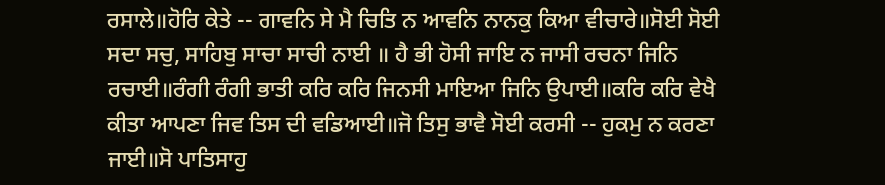ਰਸਾਲੇ॥ਹੋਰਿ ਕੇਤੇ -- ਗਾਵਨਿ ਸੇ ਮੈ ਚਿਤਿ ਨ ਆਵਨਿ ਨਾਨਕੁ ਕਿਆ ਵੀਚਾਰੇ॥ਸੋਈ ਸੋਈ ਸਦਾ ਸਚੁ, ਸਾਹਿਬੁ ਸਾਚਾ ਸਾਚੀ ਨਾਈ ॥ ਹੈ ਭੀ ਹੋਸੀ ਜਾਇ ਨ ਜਾਸੀ ਰਚਨਾ ਜਿਨਿ ਰਚਾਈ॥ਰੰਗੀ ਰੰਗੀ ਭਾਤੀ ਕਰਿ ਕਰਿ ਜਿਨਸੀ ਮਾਇਆ ਜਿਨਿ ਉਪਾਈ॥ਕਰਿ ਕਰਿ ਵੇਖੈ ਕੀਤਾ ਆਪਣਾ ਜਿਵ ਤਿਸ ਦੀ ਵਡਿਆਈ॥ਜੋ ਤਿਸੁ ਭਾਵੈ ਸੋਈ ਕਰਸੀ -- ਹੁਕਮੁ ਨ ਕਰਣਾ ਜਾਈ॥ਸੋ ਪਾਤਿਸਾਹੁ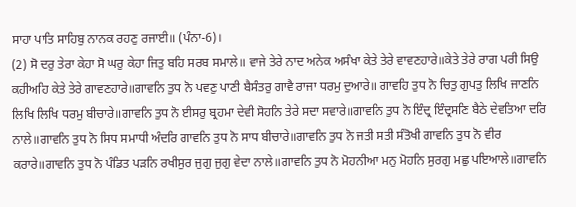ਸਾਹਾ ਪਾਤਿ ਸਾਹਿਬੁ ਨਾਨਕ ਰਹਣੁ ਰਜਾਈ॥ (ਪੰਨਾ-6)।
(2) ਸੋ ਦਰੁ ਤੇਰਾ ਕੇਹਾ ਸੋ ਘਰੁ ਕੇਹਾ ਜਿਤੁ ਬਹਿ ਸਰਬ ਸਮਾਲੇ॥ ਵਾਜੇ ਤੇਰੇ ਨਾਦ ਅਨੇਕ ਅਸੰਖਾ ਕੇਤੇ ਤੇਰੇ ਵਾਵਣਹਾਰੇ॥ਕੇਤੇ ਤੇਰੇ ਰਾਗ ਪਰੀ ਸਿਉ ਕਹੀਅਹਿ ਕੇਤੇ ਤੇਰੇ ਗਾਵਣਹਾਰੇ॥ਗਾਵਨਿ ਤੁਧ ਨੋ ਪਵਣੁ ਪਾਣੀ ਬੈਸੰਤਰੁ ਗਾਵੈ ਰਾਜਾ ਧਰਮੁ ਦੁਆਰੇ॥ ਗਾਵਹਿ ਤੁਧ ਨੋ ਚਿਤੁ ਗੁਪਤੁ ਲਿਖਿ ਜਾਣਨਿ ਲਿਖਿ ਲਿਖਿ ਧਰਮੁ ਬੀਚਾਰੇ॥ਗਾਵਨਿ ਤੁਧ ਨੋ ਈਸਰੁ ਬ੍ਰਹਮਾ ਦੇਵੀ ਸੋਹਨਿ ਤੇਰੇ ਸਦਾ ਸਵਾਰੇ॥ਗਾਵਨਿ ਤੁਧ ਨੋ ਇੰਦ੍ਰ ਇੰਦ੍ਰਸਣਿ ਬੈਠੇ ਦੇਵਤਿਆ ਦਰਿ ਨਾਲੇ॥ਗਾਵਨਿ ਤੁਧ ਨੋ ਸਿਧ ਸਮਾਧੀ ਅੰਦਰਿ ਗਾਵਨਿ ਤੁਧ ਨੋ ਸਾਧ ਬੀਚਾਰੇ॥ਗਾਵਨਿ ਤੁਧ ਨੋ ਜਤੀ ਸਤੀ ਸੰਤੋਖੀ ਗਾਵਨਿ ਤੁਧ ਨੋ ਵੀਰ ਕਰਾਰੇ॥ਗਾਵਨਿ ਤੁਧ ਨੋ ਪੰਡਿਤ ਪੜਨਿ ਰਖੀਸੁਰ ਜੁਗੁ ਜੁਗੁ ਵੇਦਾ ਨਾਲੇ॥ਗਾਵਨਿ ਤੁਧ ਨੋ ਮੋਹਨੀਆ ਮਨੁ ਮੋਹਨਿ ਸੁਰਗੁ ਮਛੁ ਪਇਆਲੇ॥ਗਾਵਨਿ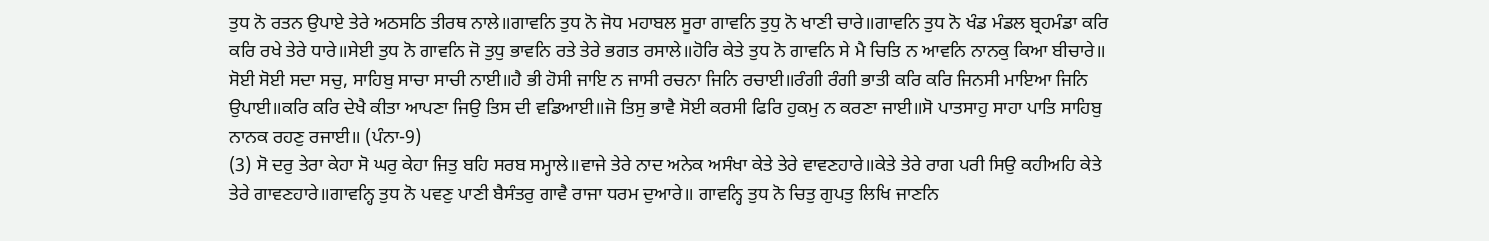ਤੁਧ ਨੋ ਰਤਨ ਉਪਾਏ ਤੇਰੇ ਅਠਸਠਿ ਤੀਰਥ ਨਾਲੇ॥ਗਾਵਨਿ ਤੁਧ ਨੋ ਜੋਧ ਮਹਾਬਲ ਸੂਰਾ ਗਾਵਨਿ ਤੁਧੁ ਨੋ ਖਾਣੀ ਚਾਰੇ॥ਗਾਵਨਿ ਤੁਧ ਨੋ ਖੰਡ ਮੰਡਲ ਬ੍ਰਹਮੰਡਾ ਕਰਿ ਕਰਿ ਰਖੇ ਤੇਰੇ ਧਾਰੇ॥ਸੇਈ ਤੁਧ ਨੋ ਗਾਵਨਿ ਜੋ ਤੁਧੁ ਭਾਵਨਿ ਰਤੇ ਤੇਰੇ ਭਗਤ ਰਸਾਲੇ॥ਹੋਰਿ ਕੇਤੇ ਤੁਧ ਨੋ ਗਾਵਨਿ ਸੇ ਮੈ ਚਿਤਿ ਨ ਆਵਨਿ ਨਾਨਕੁ ਕਿਆ ਬੀਚਾਰੇ॥ ਸੋਈ ਸੋਈ ਸਦਾ ਸਚੁ, ਸਾਹਿਬੁ ਸਾਚਾ ਸਾਚੀ ਨਾਈ॥ਹੈ ਭੀ ਹੋਸੀ ਜਾਇ ਨ ਜਾਸੀ ਰਚਨਾ ਜਿਨਿ ਰਚਾਈ॥ਰੰਗੀ ਰੰਗੀ ਭਾਤੀ ਕਰਿ ਕਰਿ ਜਿਨਸੀ ਮਾਇਆ ਜਿਨਿ ਉਪਾਈ॥ਕਰਿ ਕਰਿ ਦੇਖੈ ਕੀਤਾ ਆਪਣਾ ਜਿਉ ਤਿਸ ਦੀ ਵਡਿਆਈ॥ਜੋ ਤਿਸੁ ਭਾਵੈ ਸੋਈ ਕਰਸੀ ਫਿਰਿ ਹੁਕਮੁ ਨ ਕਰਣਾ ਜਾਈ॥ਸੋ ਪਾਤਸਾਹੁ ਸਾਹਾ ਪਾਤਿ ਸਾਹਿਬੁ ਨਾਨਕ ਰਹਣੁ ਰਜਾਈ॥ (ਪੰਨਾ-9)
(3) ਸੋ ਦਰੁ ਤੇਰਾ ਕੇਹਾ ਸੋ ਘਰੁ ਕੇਹਾ ਜਿਤੁ ਬਹਿ ਸਰਬ ਸਮ੍ਹਾਲੇ॥ਵਾਜੇ ਤੇਰੇ ਨਾਦ ਅਨੇਕ ਅਸੰਖਾ ਕੇਤੇ ਤੇਰੇ ਵਾਵਣਹਾਰੇ॥ਕੇਤੇ ਤੇਰੇ ਰਾਗ ਪਰੀ ਸਿਉ ਕਹੀਅਹਿ ਕੇਤੇ ਤੇਰੇ ਗਾਵਣਹਾਰੇ॥ਗਾਵਨ੍ਹਿ ਤੁਧ ਨੋ ਪਵਣੁ ਪਾਣੀ ਬੈਸੰਤਰੁ ਗਾਵੈ ਰਾਜਾ ਧਰਮ ਦੁਆਰੇ॥ ਗਾਵਨ੍ਹਿ ਤੁਧ ਨੋ ਚਿਤੁ ਗੁਪਤੁ ਲਿਖਿ ਜਾਣਨਿ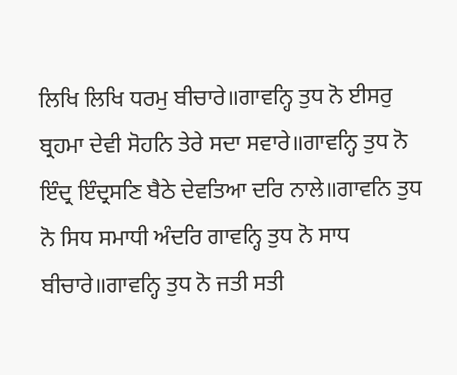ਲਿਖਿ ਲਿਖਿ ਧਰਮੁ ਬੀਚਾਰੇ॥ਗਾਵਨ੍ਹਿ ਤੁਧ ਨੋ ਈਸਰੁ ਬ੍ਰਹਮਾ ਦੇਵੀ ਸੋਹਨਿ ਤੇਰੇ ਸਦਾ ਸਵਾਰੇ॥ਗਾਵਨ੍ਹਿ ਤੁਧ ਨੋ ਇੰਦ੍ਰ ਇੰਦ੍ਰਸਣਿ ਬੈਠੇ ਦੇਵਤਿਆ ਦਰਿ ਨਾਲੇ॥ਗਾਵਨਿ ਤੁਧ ਨੋ ਸਿਧ ਸਮਾਧੀ ਅੰਦਰਿ ਗਾਵਨ੍ਹਿ ਤੁਧ ਨੋ ਸਾਧ ਬੀਚਾਰੇ॥ਗਾਵਨ੍ਹਿ ਤੁਧ ਨੋ ਜਤੀ ਸਤੀ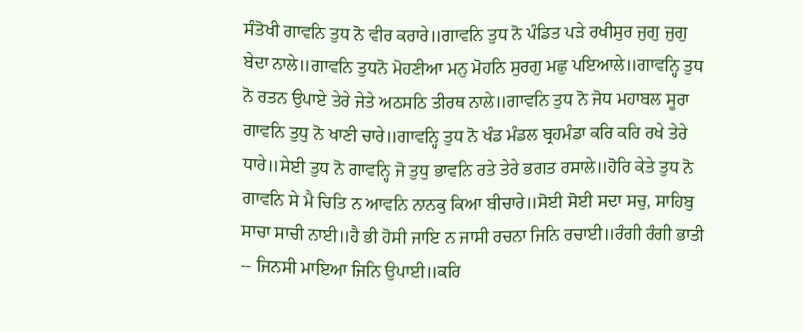ਸੰਤੋਖੀ ਗਾਵਨਿ ਤੁਧ ਨੋ ਵੀਰ ਕਰਾਰੇ॥ਗਾਵਨਿ ਤੁਧ ਨੋ ਪੰਡਿਤ ਪੜੇ ਰਖੀਸੁਰ ਜੁਗੁ ਜੁਗੁ ਬੇਦਾ ਨਾਲੇ॥ਗਾਵਨਿ ਤੁਧਨੋ ਮੋਹਣੀਆ ਮਨੁ ਮੋਹਨਿ ਸੁਰਗੁ ਮਛੁ ਪਇਆਲੇ॥ਗਾਵਨ੍ਹਿ ਤੁਧ ਨੋ ਰਤਨ ਉਪਾਏ ਤੇਰੇ ਜੇਤੇ ਅਠਸਠਿ ਤੀਰਥ ਨਾਲੇ॥ਗਾਵਨਿ ਤੁਧ ਨੋ ਜੋਧ ਮਹਾਬਲ ਸੂਰਾ ਗਾਵਨਿ ਤੁਧੁ ਨੋ ਖਾਣੀ ਚਾਰੇ॥ਗਾਵਨ੍ਹਿ ਤੁਧ ਨੋ ਖੰਡ ਮੰਡਲ ਬ੍ਰਹਮੰਡਾ ਕਰਿ ਕਰਿ ਰਖੇ ਤੇਰੇ ਧਾਰੇ॥ਸੇਈ ਤੁਧ ਨੋ ਗਾਵਨ੍ਹਿ ਜੋ ਤੁਧੁ ਭਾਵਨਿ ਰਤੇ ਤੇਰੇ ਭਗਤ ਰਸਾਲੇ॥ਹੋਰਿ ਕੇਤੇ ਤੁਧ ਨੋ ਗਾਵਨਿ ਸੇ ਮੈ ਚਿਤਿ ਨ ਆਵਨਿ ਨਾਨਕੁ ਕਿਆ ਬੀਚਾਰੇ॥ਸੋਈ ਸੋਈ ਸਦਾ ਸਚੁ, ਸਾਹਿਬੁ ਸਾਚਾ ਸਾਚੀ ਨਾਈ॥ਹੈ ਭੀ ਹੋਸੀ ਜਾਇ ਨ ਜਾਸੀ ਰਚਨਾ ਜਿਨਿ ਰਚਾਈ॥ਰੰਗੀ ਰੰਗੀ ਭਾਤੀ -- ਜਿਨਸੀ ਮਾਇਆ ਜਿਨਿ ਉਪਾਈ॥ਕਰਿ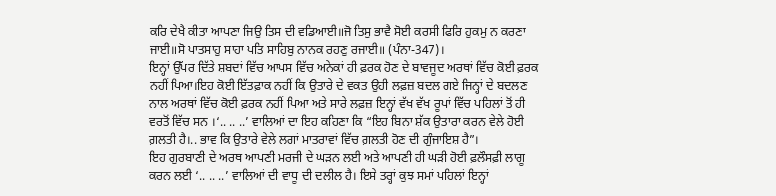ਕਰਿ ਦੇਖੈ ਕੀਤਾ ਆਪਣਾ ਜਿਉ ਤਿਸ ਦੀ ਵਡਿਆਈ॥ਜੋ ਤਿਸੁ ਭਾਵੈ ਸੋਈ ਕਰਸੀ ਫਿਰਿ ਹੁਕਮੁ ਨ ਕਰਣਾ ਜਾਈ॥ਸੋ ਪਾਤਸਾਹੁ ਸਾਹਾ ਪਤਿ ਸਾਹਿਬੁ ਨਾਨਕ ਰਹਣੁ ਰਜਾਈ॥ (ਪੰਨਾ-347)।
ਇਨ੍ਹਾਂ ਉੱਪਰ ਦਿੱਤੇ ਸ਼ਬਦਾਂ ਵਿੱਚ ਆਪਸ ਵਿੱਚ ਅਨੇਕਾਂ ਹੀ ਫ਼ਰਕ ਹੋਣ ਦੇ ਬਾਵਜੂਦ ਅਰਥਾਂ ਵਿੱਚ ਕੋਈ ਫ਼ਰਕ ਨਹੀਂ ਪਿਆ।ਇਹ ਕੋਈ ਇੱਤਫ਼ਾਕ ਨਹੀਂ ਕਿ ਉਤਾਰੇ ਦੇ ਵਕਤ ਉਹੀ ਲਫ਼ਜ਼ ਬਦਲ ਗਏ ਜਿਨ੍ਹਾਂ ਦੇ ਬਦਲਣ ਨਾਲ ਅਰਥਾਂ ਵਿੱਚ ਕੋਈ ਫ਼ਰਕ ਨਹੀਂ ਪਿਆ ਅਤੇ ਸਾਰੇ ਲਫ਼ਜ਼ ਇਨ੍ਹਾਂ ਵੱਖ ਵੱਖ ਰੂਪਾਂ ਵਿੱਚ ਪਹਿਲਾਂ ਤੋਂ ਹੀ ਵਰਤੋਂ ਵਿੱਚ ਸਨ ।‘.. .. ..’ ਵਾਲਿਆਂ ਦਾ ਇਹ ਕਹਿਣਾ ਕਿ “ਇਹ ਬਿਨਾ ਸ਼ੱਕ ਉਤਾਰਾ ਕਰਨ ਵੇਲੇ ਹੋਈ ਗ਼ਲਤੀ ਹੈ।.. ਭਾਵ ਕਿ ਉਤਾਰੇ ਵੇਲੇ ਲਗਾਂ ਮਾਤਰਾਵਾਂ ਵਿੱਚ ਗ਼ਲਤੀ ਹੋਣ ਦੀ ਗੁੰਜਾਇਸ਼ ਹੈ”।
ਇਹ ਗੁਰਬਾਣੀ ਦੇ ਅਰਥ ਆਪਣੀ ਮਰਜੀ ਦੇ ਘੜਨ ਲਈ ਅਤੇ ਆਪਣੀ ਹੀ ਘੜੀ ਹੋਈ ਫ਼ਲੌਸਫ਼ੀ ਲਾਗੂ ਕਰਨ ਲਈ ‘.. .. ..’ ਵਾਲਿਆਂ ਦੀ ਵਾਧੂ ਦੀ ਦਲੀਲ ਹੈ। ਇਸੇ ਤਰ੍ਹਾਂ ਕੁਝ ਸਮਾਂ ਪਹਿਲਾਂ ਇਨ੍ਹਾਂ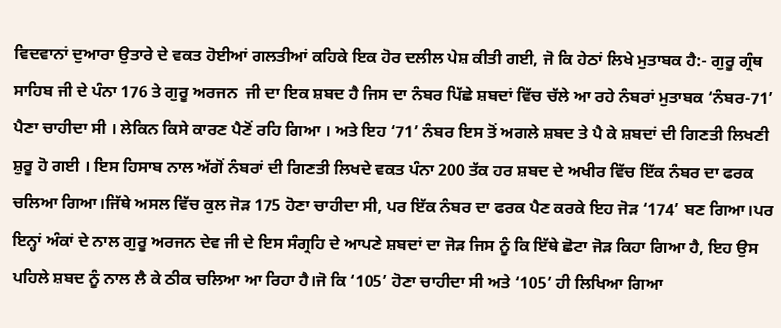ਵਿਦਵਾਨਾਂ ਦੁਆਰਾ ਉਤਾਰੇ ਦੇ ਵਕਤ ਹੋਈਆਂ ਗਲਤੀਆਂ ਕਹਿਕੇ ਇਕ ਹੋਰ ਦਲੀਲ ਪੇਸ਼ ਕੀਤੀ ਗਈ, ਜੋ ਕਿ ਹੇਠਾਂ ਲਿਖੇ ਮੁਤਾਬਕ ਹੈ:- ਗੁਰੂ ਗ੍ਰੰਥ ਸਾਹਿਬ ਜੀ ਦੇ ਪੰਨਾ 176 ਤੇ ਗੁਰੂ ਅਰਜਨ  ਜੀ ਦਾ ਇਕ ਸ਼ਬਦ ਹੈ ਜਿਸ ਦਾ ਨੰਬਰ ਪਿੱਛੇ ਸ਼ਬਦਾਂ ਵਿੱਚ ਚੱਲੇ ਆ ਰਹੇ ਨੰਬਰਾਂ ਮੁਤਾਬਕ ‘ਨੰਬਰ-71’ ਪੈਣਾ ਚਾਹੀਦਾ ਸੀ । ਲੇਕਿਨ ਕਿਸੇ ਕਾਰਣ ਪੈਣੋਂ ਰਹਿ ਗਿਆ । ਅਤੇ ਇਹ ‘71’ ਨੰਬਰ ਇਸ ਤੋਂ ਅਗਲੇ ਸ਼ਬਦ ਤੇ ਪੈ ਕੇ ਸ਼ਬਦਾਂ ਦੀ ਗਿਣਤੀ ਲਿਖਣੀ ਸ਼ੁਰੂ ਹੋ ਗਈ । ਇਸ ਹਿਸਾਬ ਨਾਲ ਅੱਗੋਂ ਨੰਬਰਾਂ ਦੀ ਗਿਣਤੀ ਲਿਖਦੇ ਵਕਤ ਪੰਨਾ 200 ਤੱਕ ਹਰ ਸ਼ਬਦ ਦੇ ਅਖੀਰ ਵਿੱਚ ਇੱਕ ਨੰਬਰ ਦਾ ਫਰਕ ਚਲਿਆ ਗਿਆ।ਜਿੱਥੇ ਅਸਲ ਵਿੱਚ ਕੁਲ ਜੋੜ 175 ਹੋਣਾ ਚਾਹੀਦਾ ਸੀ, ਪਰ ਇੱਕ ਨੰਬਰ ਦਾ ਫਰਕ ਪੈਣ ਕਰਕੇ ਇਹ ਜੋੜ ‘174’ ਬਣ ਗਿਆ।ਪਰ ਇਨ੍ਹਾਂ ਅੰਕਾਂ ਦੇ ਨਾਲ ਗੁਰੂ ਅਰਜਨ ਦੇਵ ਜੀ ਦੇ ਇਸ ਸੰਗ੍ਰਹਿ ਦੇ ਆਪਣੇ ਸ਼ਬਦਾਂ ਦਾ ਜੋੜ ਜਿਸ ਨੂੰ ਕਿ ਇੱਥੇ ਛੋਟਾ ਜੋੜ ਕਿਹਾ ਗਿਆ ਹੈ, ਇਹ ਉਸ ਪਹਿਲੇ ਸ਼ਬਦ ਨੂੰ ਨਾਲ ਲੈ ਕੇ ਠੀਕ ਚਲਿਆ ਆ ਰਿਹਾ ਹੈ।ਜੋ ਕਿ ‘105’ ਹੋਣਾ ਚਾਹੀਦਾ ਸੀ ਅਤੇ ‘105’ ਹੀ ਲਿਖਿਆ ਗਿਆ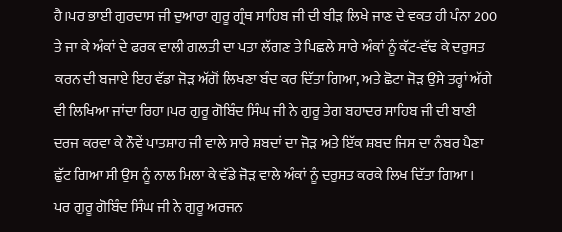ਹੈ।ਪਰ ਭਾਈ ਗੁਰਦਾਸ ਜੀ ਦੁਆਰਾ ਗੁਰੂ ਗ੍ਰੰਥ ਸਾਹਿਬ ਜੀ ਦੀ ਬੀੜ ਲਿਖੇ ਜਾਣ ਦੇ ਵਕਤ ਹੀ ਪੰਨਾ 200 ਤੇ ਜਾ ਕੇ ਅੰਕਾਂ ਦੇ ਫਰਕ ਵਾਲੀ ਗਲਤੀ ਦਾ ਪਤਾ ਲੱਗਣ ਤੇ ਪਿਛਲੇ ਸਾਰੇ ਅੰਕਾਂ ਨੂੰ ਕੱਟ-ਵੱਢ ਕੇ ਦਰੁਸਤ ਕਰਨ ਦੀ ਬਜਾਏ ਇਹ ਵੱਡਾ ਜੋੜ ਅੱਗੋਂ ਲਿਖਣਾ ਬੰਦ ਕਰ ਦਿੱਤਾ ਗਿਆ, ਅਤੇ ਛੋਟਾ ਜੋੜ ਉਸੇ ਤਰ੍ਹਾਂ ਅੱਗੇ ਵੀ ਲਿਖਿਆ ਜਾਂਦਾ ਰਿਹਾ।ਪਰ ਗੁਰੂ ਗੋਬਿੰਦ ਸਿੰਘ ਜੀ ਨੇ ਗੁਰੂ ਤੇਗ ਬਹਾਦਰ ਸਾਹਿਬ ਜੀ ਦੀ ਬਾਣੀ ਦਰਜ ਕਰਵਾ ਕੇ ਨੌਵੇਂ ਪਾਤਸ਼ਾਹ ਜੀ ਵਾਲੇ ਸਾਰੇ ਸ਼ਬਦਾਂ ਦਾ ਜੋੜ ਅਤੇ ਇੱਕ ਸ਼ਬਦ ਜਿਸ ਦਾ ਨੰਬਰ ਪੈਣਾ ਛੁੱਟ ਗਿਆ ਸੀ ਉਸ ਨੂੰ ਨਾਲ ਮਿਲਾ ਕੇ ਵੱਡੇ ਜੋੜ ਵਾਲੇ ਅੰਕਾਂ ਨੂੰ ਦਰੁਸਤ ਕਰਕੇ ਲਿਖ ਦਿੱਤਾ ਗਿਆ ।
ਪਰ ਗੁਰੂ ਗੋਬਿੰਦ ਸਿੰਘ ਜੀ ਨੇ ਗੁਰੂ ਅਰਜਨ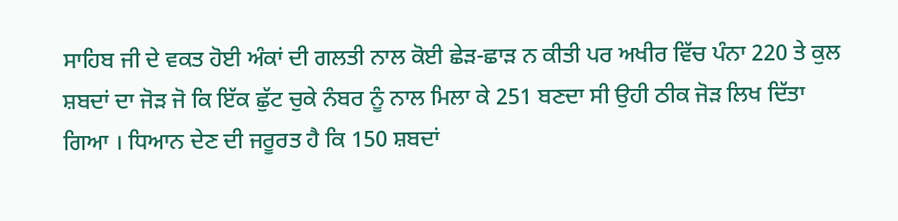ਸਾਹਿਬ ਜੀ ਦੇ ਵਕਤ ਹੋਈ ਅੰਕਾਂ ਦੀ ਗਲਤੀ ਨਾਲ ਕੋਈ ਛੇੜ-ਛਾੜ ਨ ਕੀਤੀ ਪਰ ਅਖੀਰ ਵਿੱਚ ਪੰਨਾ 220 ਤੇ ਕੁਲ ਸ਼ਬਦਾਂ ਦਾ ਜੋੜ ਜੋ ਕਿ ਇੱਕ ਛੁੱਟ ਚੁਕੇ ਨੰਬਰ ਨੂੰ ਨਾਲ ਮਿਲਾ ਕੇ 251 ਬਣਦਾ ਸੀ ਉਹੀ ਠੀਕ ਜੋੜ ਲਿਖ ਦਿੱਤਾ ਗਿਆ । ਧਿਆਨ ਦੇਣ ਦੀ ਜਰੂਰਤ ਹੈ ਕਿ 150 ਸ਼ਬਦਾਂ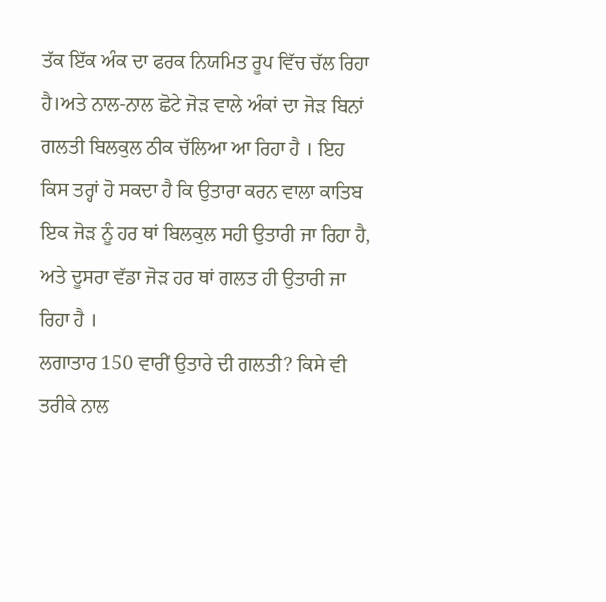ਤੱਕ ਇੱਕ ਅੰਕ ਦਾ ਫਰਕ ਨਿਯਮਿਤ ਰੂਪ ਵਿੱਚ ਚੱਲ ਰਿਹਾ ਹੈ।ਅਤੇ ਨਾਲ-ਨਾਲ ਛੋਟੇ ਜੋੜ ਵਾਲੇ ਅੰਕਾਂ ਦਾ ਜੋੜ ਬਿਨਾਂ ਗਲਤੀ ਬਿਲਕੁਲ ਠੀਕ ਚੱਲਿਆ ਆ ਰਿਹਾ ਹੈ । ਇਹ ਕਿਸ ਤਰ੍ਹਾਂ ਹੋ ਸਕਦਾ ਹੈ ਕਿ ਉਤਾਰਾ ਕਰਨ ਵਾਲਾ ਕਾਤਿਬ ਇਕ ਜੋੜ ਨੂੰ ਹਰ ਥਾਂ ਬਿਲਕੁਲ ਸਹੀ ਉਤਾਰੀ ਜਾ ਰਿਹਾ ਹੈ, ਅਤੇ ਦੂਸਰਾ ਵੱਡਾ ਜੋੜ ਹਰ ਥਾਂ ਗਲਤ ਹੀ ਉਤਾਰੀ ਜਾ ਰਿਹਾ ਹੈ ।
ਲਗਾਤਾਰ 150 ਵਾਰੀਂ ਉਤਾਰੇ ਦੀ ਗਲਤੀ? ਕਿਸੇ ਵੀ ਤਰੀਕੇ ਨਾਲ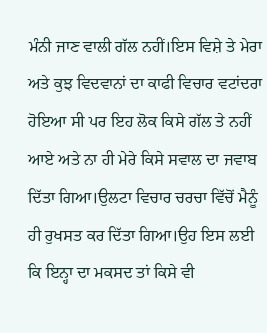ਮੰਨੀ ਜਾਣ ਵਾਲੀ ਗੱਲ ਨਹੀਂ।ਇਸ ਵਿਸ਼ੇ ਤੇ ਮੇਰਾ ਅਤੇ ਕੁਝ ਵਿਦਵਾਨਾਂ ਦਾ ਕਾਫੀ ਵਿਚਾਰ ਵਟਾਂਦਰਾ ਹੋਇਆ ਸੀ ਪਰ ਇਹ ਲੋਕ ਕਿਸੇ ਗੱਲ ਤੇ ਨਹੀਂ ਆਏ ਅਤੇ ਨਾ ਹੀ ਮੇਰੇ ਕਿਸੇ ਸਵਾਲ ਦਾ ਜਵਾਬ ਦਿੱਤਾ ਗਿਆ।ਉਲਟਾ ਵਿਚਾਰ ਚਰਚਾ ਵਿੱਚੋਂ ਮੈਨੂੰ ਹੀ ਰੁਖਸਤ ਕਰ ਦਿੱਤਾ ਗਿਆ।ਉਹ ਇਸ ਲਈ ਕਿ ਇਨ੍ਹਾ ਦਾ ਮਕਸਦ ਤਾਂ ਕਿਸੇ ਵੀ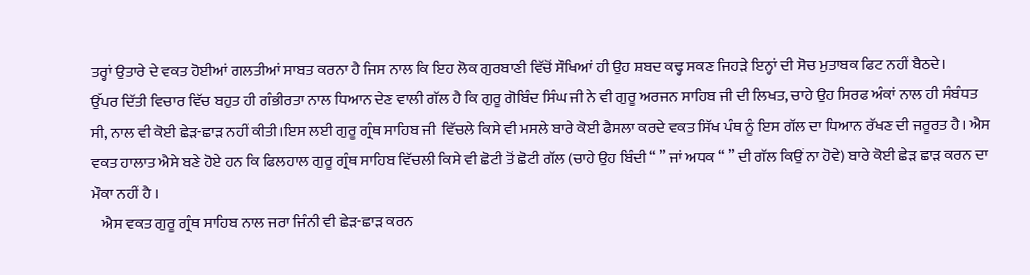ਤਰ੍ਹਾਂ ਉਤਾਰੇ ਦੇ ਵਕਤ ਹੋਈਆਂ ਗਲਤੀਆਂ ਸਾਬਤ ਕਰਨਾ ਹੈ ਜਿਸ ਨਾਲ ਕਿ ਇਹ ਲੋਕ ਗੁਰਬਾਣੀ ਵਿੱਚੋਂ ਸੌਖਿਆਂ ਹੀ ਉਹ ਸ਼ਬਦ ਕਢ੍ਹ ਸਕਣ ਜਿਹੜੇ ਇਨ੍ਹਾਂ ਦੀ ਸੋਚ ਮੁਤਾਬਕ ਫਿਟ ਨਹੀਂ ਬੈਠਦੇ।
ਉੱਪਰ ਦਿੱਤੀ ਵਿਚਾਰ ਵਿੱਚ ਬਹੁਤ ਹੀ ਗੰਭੀਰਤਾ ਨਾਲ ਧਿਆਨ ਦੇਣ ਵਾਲੀ ਗੱਲ ਹੈ ਕਿ ਗੁਰੂ ਗੋਬਿੰਦ ਸਿੰਘ ਜੀ ਨੇ ਵੀ ਗੁਰੂ ਅਰਜਨ ਸਾਹਿਬ ਜੀ ਦੀ ਲਿਖਤ, ਚਾਹੇ ਉਹ ਸਿਰਫ ਅੰਕਾਂ ਨਾਲ ਹੀ ਸੰਬੰਧਤ ਸੀ, ਨਾਲ ਵੀ ਕੋਈ ਛੇੜ-ਛਾੜ ਨਹੀਂ ਕੀਤੀ।ਇਸ ਲਈ ਗੁਰੂ ਗ੍ਰੰਥ ਸਾਹਿਬ ਜੀ  ਵਿੱਚਲੇ ਕਿਸੇ ਵੀ ਮਸਲੇ ਬਾਰੇ ਕੋਈ ਫੈਸਲਾ ਕਰਦੇ ਵਕਤ ਸਿੱਖ ਪੰਥ ਨੂੰ ਇਸ ਗੱਲ ਦਾ ਧਿਆਨ ਰੱਖਣ ਦੀ ਜਰੂਰਤ ਹੈ। ਐਸ ਵਕਤ ਹਾਲਾਤ ਐਸੇ ਬਣੇ ਹੋਏ ਹਨ ਕਿ ਫਿਲਹਾਲ ਗੁਰੂ ਗ੍ਰੰਥ ਸਾਹਿਬ ਵਿੱਚਲੀ ਕਿਸੇ ਵੀ ਛੋਟੀ ਤੋਂ ਛੋਟੀ ਗੱਲ (ਚਾਹੇ ਉਹ ਬਿੰਦੀ “ ” ਜਾਂ ਅਧਕ “ ” ਦੀ ਗੱਲ ਕਿਉਂ ਨਾ ਹੋਵੇ) ਬਾਰੇ ਕੋਈ ਛੇੜ ਛਾੜ ਕਰਨ ਦਾ ਮੌਕਾ ਨਹੀਂ ਹੈ ।
   ਐਸ ਵਕਤ ਗੁਰੂ ਗ੍ਰੰਥ ਸਾਹਿਬ ਨਾਲ ਜਰਾ ਜਿੰਨੀ ਵੀ ਛੇੜ-ਛਾੜ ਕਰਨ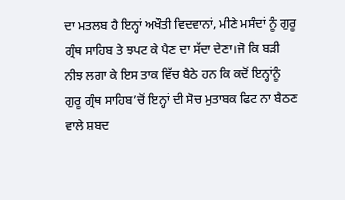ਦਾ ਮਤਲਬ ਹੈ ਇਨ੍ਹਾਂ ਅਖੌਤੀ ਵਿਦਵਾਨਾਂ, ਮੀਣੇ ਮਸੰਦਾਂ ਨੂੰ ਗੁਰੂ ਗ੍ਰੰਥ ਸਾਹਿਬ ਤੇ ਝਪਟ ਕੇ ਪੈਣ ਦਾ ਸੱਦਾ ਦੇਣਾ।ਜੋ ਕਿ ਬੜੀ ਨੀਝ ਲਗਾ ਕੇ ਇਸ ਤਾਕ ਵਿੱਚ ਬੈਠੇ ਹਨ ਕਿ ਕਦੋਂ ਇਨ੍ਹਾਂਨੂੰ ਗੁਰੂ ਗ੍ਰੰਥ ਸਾਹਿਬ’ਚੋਂ ਇਨ੍ਹਾਂ ਦੀ ਸੋਚ ਮੁਤਾਬਕ ਫਿਟ ਨਾ ਬੈਠਣ ਵਾਲੇ ਸ਼ਬਦ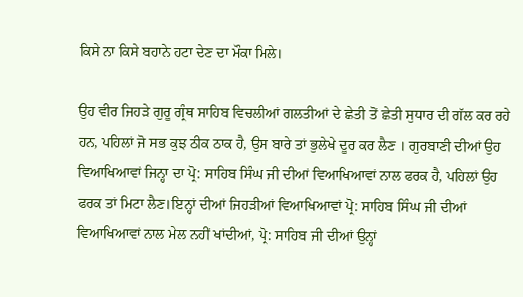ਕਿਸੇ ਨਾ ਕਿਸੇ ਬਹਾਨੇ ਹਟਾ ਦੇਣ ਦਾ ਮੌਕਾ ਮਿਲੇ।

ਉਹ ਵੀਰ ਜਿਹੜੇ ਗੁਰੂ ਗ੍ਰੰਥ ਸਾਹਿਬ ਵਿਚਲੀਆਂ ਗਲਤੀਆਂ ਦੇ ਛੇਤੀ ਤੋਂ ਛੇਤੀ ਸੁਧਾਰ ਦੀ ਗੱਲ ਕਰ ਰਹੇ ਹਨ, ਪਹਿਲਾਂ ਜੋ ਸਭ ਕੁਝ ਠੀਕ ਠਾਕ ਹੈ, ਉਸ ਬਾਰੇ ਤਾਂ ਭੁਲੇਖੇ ਦੂਰ ਕਰ ਲੈਣ । ਗੁਰਬਾਣੀ ਦੀਆਂ ਉਹ ਵਿਆਖਿਆਵਾਂ ਜਿਨ੍ਹਾ ਦਾ ਪ੍ਰੋ: ਸਾਹਿਬ ਸਿੰਘ ਜੀ ਦੀਆਂ ਵਿਆਖਿਆਵਾਂ ਨਾਲ ਫਰਕ ਹੈ, ਪਹਿਲਾਂ ਉਹ ਫਰਕ ਤਾਂ ਮਿਟਾ ਲੈਣ।ਇਨ੍ਹਾਂ ਦੀਆਂ ਜਿਹੜੀਆਂ ਵਿਆਖਿਆਵਾਂ ਪ੍ਰੋ: ਸਾਹਿਬ ਸਿੰਘ ਜੀ ਦੀਆਂ ਵਿਆਖਿਆਵਾਂ ਨਾਲ ਮੇਲ ਨਹੀਂ ਖਾਂਦੀਆਂ, ਪ੍ਰੋ: ਸਾਹਿਬ ਜੀ ਦੀਆਂ ਉਨ੍ਹਾਂ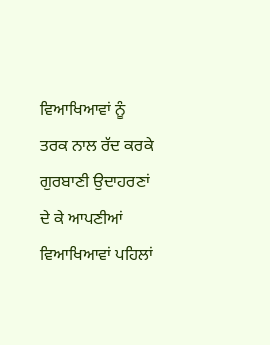ਵਿਆਖਿਆਵਾਂ ਨੂੰ ਤਰਕ ਨਾਲ ਰੱਦ ਕਰਕੇ ਗੁਰਬਾਣੀ ਉਦਾਹਰਣਾਂ ਦੇ ਕੇ ਆਪਣੀਆਂ ਵਿਆਖਿਆਵਾਂ ਪਹਿਲਾਂ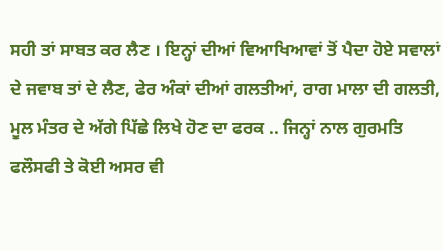ਸਹੀ ਤਾਂ ਸਾਬਤ ਕਰ ਲੈਣ । ਇਨ੍ਹਾਂ ਦੀਆਂ ਵਿਆਖਿਆਵਾਂ ਤੋਂ ਪੈਦਾ ਹੋਏ ਸਵਾਲਾਂ ਦੇ ਜਵਾਬ ਤਾਂ ਦੇ ਲੈਣ, ਫੇਰ ਅੰਕਾਂ ਦੀਆਂ ਗਲਤੀਆਂ, ਰਾਗ ਮਾਲਾ ਦੀ ਗਲਤੀ, ਮੂਲ ਮੰਤਰ ਦੇ ਅੱਗੇ ਪਿੱਛੇ ਲਿਖੇ ਹੋਣ ਦਾ ਫਰਕ .. ਜਿਨ੍ਹਾਂ ਨਾਲ ਗੁਰਮਤਿ ਫਲੌਸਫੀ ਤੇ ਕੋਈ ਅਸਰ ਵੀ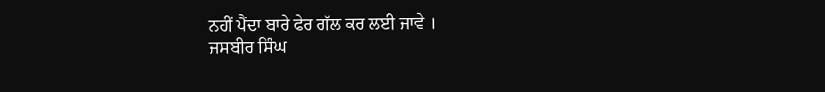ਨਹੀਂ ਪੈਂਦਾ ਬਾਰੇ ਫੇਰ ਗੱਲ ਕਰ ਲਈ ਜਾਵੇ ।
ਜਸਬੀਰ ਸਿੰਘ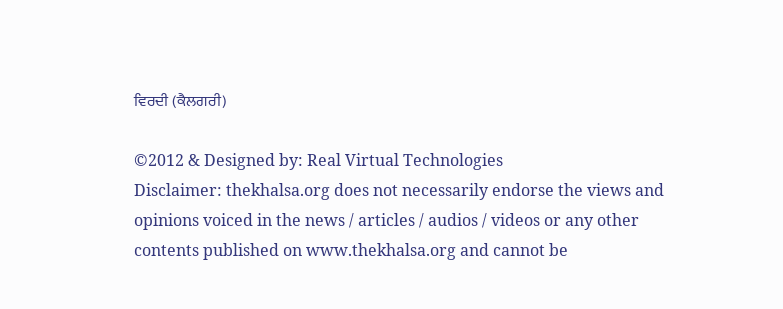ਵਿਰਦੀ (ਕੈਲਗਰੀ)

©2012 & Designed by: Real Virtual Technologies
Disclaimer: thekhalsa.org does not necessarily endorse the views and opinions voiced in the news / articles / audios / videos or any other contents published on www.thekhalsa.org and cannot be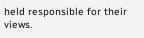held responsible for their views.